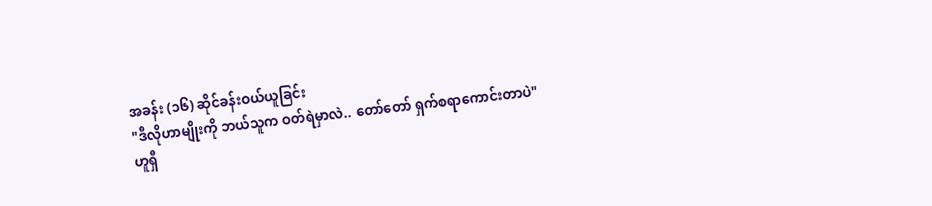အခန်း (၁၆) ဆိုင်ခန်းဝယ်ယူခြင်း
"ဒီလိုဟာမျိုးကို ဘယ်သူက ဝတ်ရဲမှာလဲ.. တော်တော် ရှက်စရာကောင်းတာပဲ"
ဟူရှီ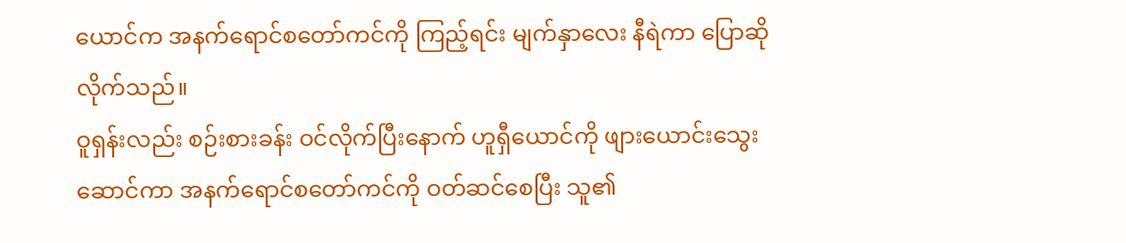ယောင်က အနက်ရောင်စတော်ကင်ကို ကြည့်ရင်း မျက်နှာလေး နီရဲကာ ပြောဆိုလိုက်သည်။
ဝူရှန်းလည်း စဉ်းစားခန်း ဝင်လိုက်ပြီးနောက် ဟူရှီယောင်ကို ဖျားယောင်းသွေးဆောင်ကာ အနက်ရောင်စတော်ကင်ကို ဝတ်ဆင်စေပြီး သူ၏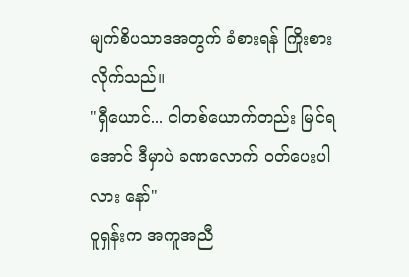မျက်စိပသာဒအတွက် ခံစားရန် ကြိုးစားလိုက်သည်။
"ရှီယောင်... ငါတစ်ယောက်တည်း မြင်ရအောင် ဒီမှာပဲ ခဏလောက် ဝတ်ပေးပါလား နော်"
ဝူရှန်းက အကူအညီ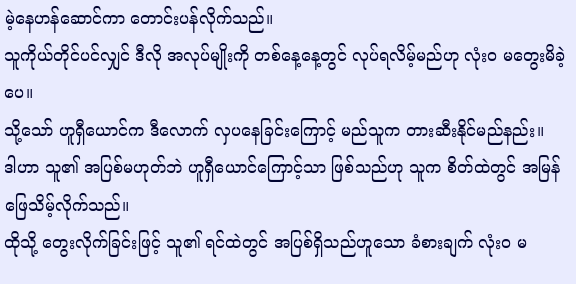မဲ့နေဟန်ဆောင်ကာ တောင်းပန်လိုက်သည်။
သူကိုယ်တိုင်ပင်လျှင် ဒီလို အလုပ်မျိုးကို တစ်နေ့နေ့တွင် လုပ်ရလိမ့်မည်ဟု လုံးဝ မတွေးမိခဲ့ပေ။
သို့သော် ဟူရှီယောင်က ဒီလောက် လှပနေခြင်းကြောင့် မည်သူက တားဆီးနိုင်မည်နည်း။
ဒါဟာ သူ၏ အပြစ်မဟုတ်ဘဲ ဟူရှီယောင်ကြောင့်သာ ဖြစ်သည်ဟု သူက စိတ်ထဲတွင် အမြန် ဖြေသိမ့်လိုက်သည်။
ထိုသို့ တွေးလိုက်ခြင်းဖြင့် သူ၏ ရင်ထဲတွင် အပြစ်ရှိသည်ဟူသော ခံစားချက် လုံးဝ မ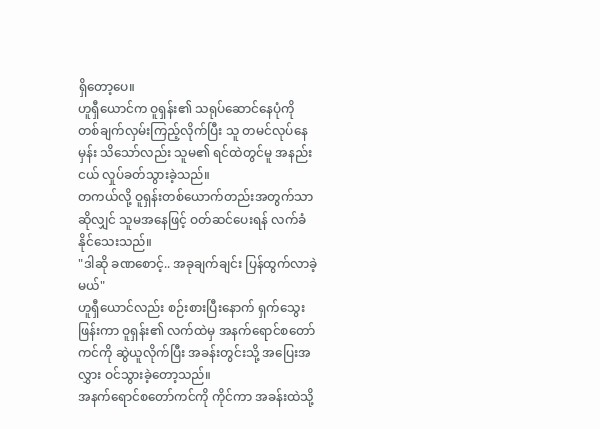ရှိတော့ပေ။
ဟူရှီယောင်က ဝူရှန်း၏ သရုပ်ဆောင်နေပုံကို တစ်ချက်လှမ်းကြည့်လိုက်ပြီး သူ တမင်လုပ်နေမှန်း သိသော်လည်း သူမ၏ ရင်ထဲတွင်မူ အနည်းငယ် လှုပ်ခတ်သွားခဲ့သည်။
တကယ်လို့ ဝူရှန်းတစ်ယောက်တည်းအတွက်သာဆိုလျှင် သူမအနေဖြင့် ဝတ်ဆင်ပေးရန် လက်ခံနိုင်သေးသည်။
"ဒါဆို ခဏစောင့်.. အခုချက်ချင်း ပြန်ထွက်လာခဲ့မယ်"
ဟူရှီယောင်လည်း စဉ်းစားပြီးနောက် ရှက်သွေးဖြန်းကာ ဝူရှန်း၏ လက်ထဲမှ အနက်ရောင်စတော်ကင်ကို ဆွဲယူလိုက်ပြီး အခန်းတွင်းသို့ အပြေးအလွှား ဝင်သွားခဲ့တော့သည်။
အနက်ရောင်စတော်ကင်ကို ကိုင်ကာ အခန်းထဲသို့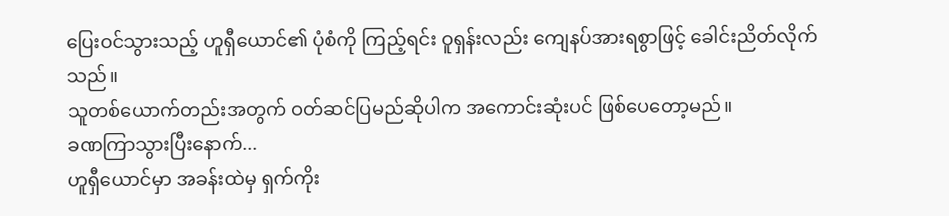ပြေးဝင်သွားသည့် ဟူရှီယောင်၏ ပုံစံကို ကြည့်ရင်း ဝူရှန်းလည်း ကျေနပ်အားရစွာဖြင့် ခေါင်းညိတ်လိုက်သည်။
သူတစ်ယောက်တည်းအတွက် ဝတ်ဆင်ပြမည်ဆိုပါက အကောင်းဆုံးပင် ဖြစ်ပေတော့မည်။
ခဏကြာသွားပြီးနောက်...
ဟူရှီယောင်မှာ အခန်းထဲမှ ရှက်ကိုး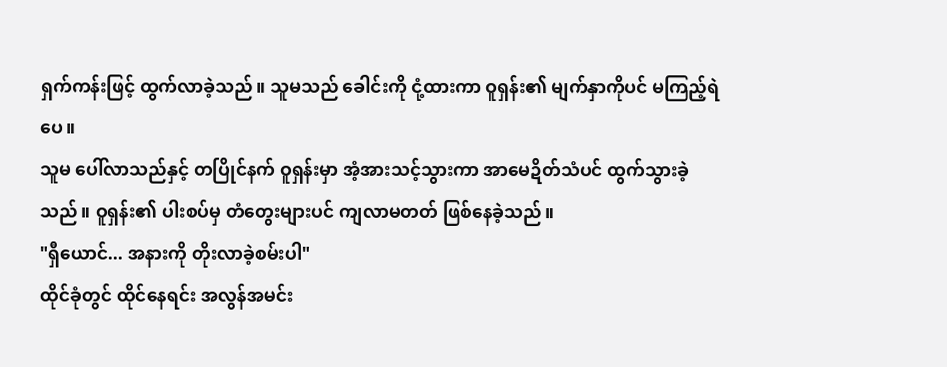ရှက်ကန်းဖြင့် ထွက်လာခဲ့သည်။ သူမသည် ခေါင်းကို ငုံ့ထားကာ ဝူရှန်း၏ မျက်နှာကိုပင် မကြည့်ရဲပေ။
သူမ ပေါ်လာသည်နှင့် တပြိုင်နက် ဝူရှန်းမှာ အံ့အားသင့်သွားကာ အာမေဍိတ်သံပင် ထွက်သွားခဲ့သည်။ ဝူရှန်း၏ ပါးစပ်မှ တံတွေးများပင် ကျလာမတတ် ဖြစ်နေခဲ့သည်။
"ရှီယောင်... အနားကို တိုးလာခဲ့စမ်းပါ"
ထိုင်ခုံတွင် ထိုင်နေရင်း အလွန်အမင်း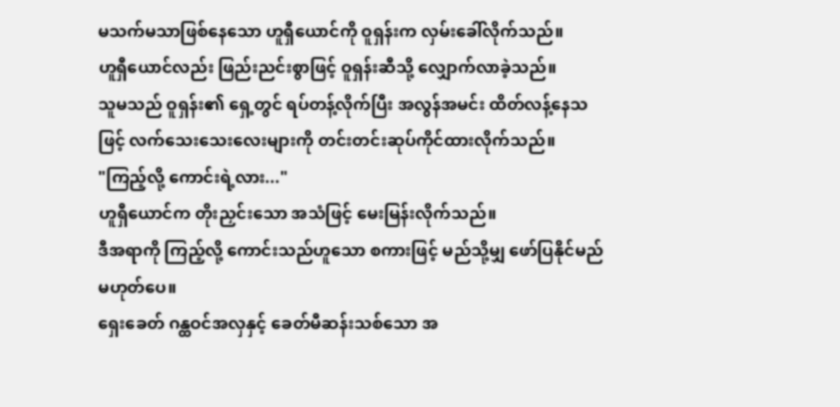မသက်မသာဖြစ်နေသော ဟူရှီယောင်ကို ဝူရှန်းက လှမ်းခေါ်လိုက်သည်။
ဟူရှီယောင်လည်း ဖြည်းညင်းစွာဖြင့် ဝူရှန်းဆီသို့ လျှောက်လာခဲ့သည်။
သူမသည် ဝူရှန်း၏ ရှေ့တွင် ရပ်တန့်လိုက်ပြီး အလွန်အမင်း ထိတ်လန့်နေသဖြင့် လက်သေးသေးလေးများကို တင်းတင်းဆုပ်ကိုင်ထားလိုက်သည်။
"ကြည့်လို့ ကောင်းရဲ့လား..."
ဟူရှီယောင်က တိုးညှင်းသော အသံဖြင့် မေးမြန်းလိုက်သည်။
ဒီအရာကို ကြည့်လို့ ကောင်းသည်ဟူသော စကားဖြင့် မည်သို့မျှ ဖော်ပြနိုင်မည် မဟုတ်ပေ။
ရှေးခေတ် ဂန္ထဝင်အလှနှင့် ခေတ်မီဆန်းသစ်သော အ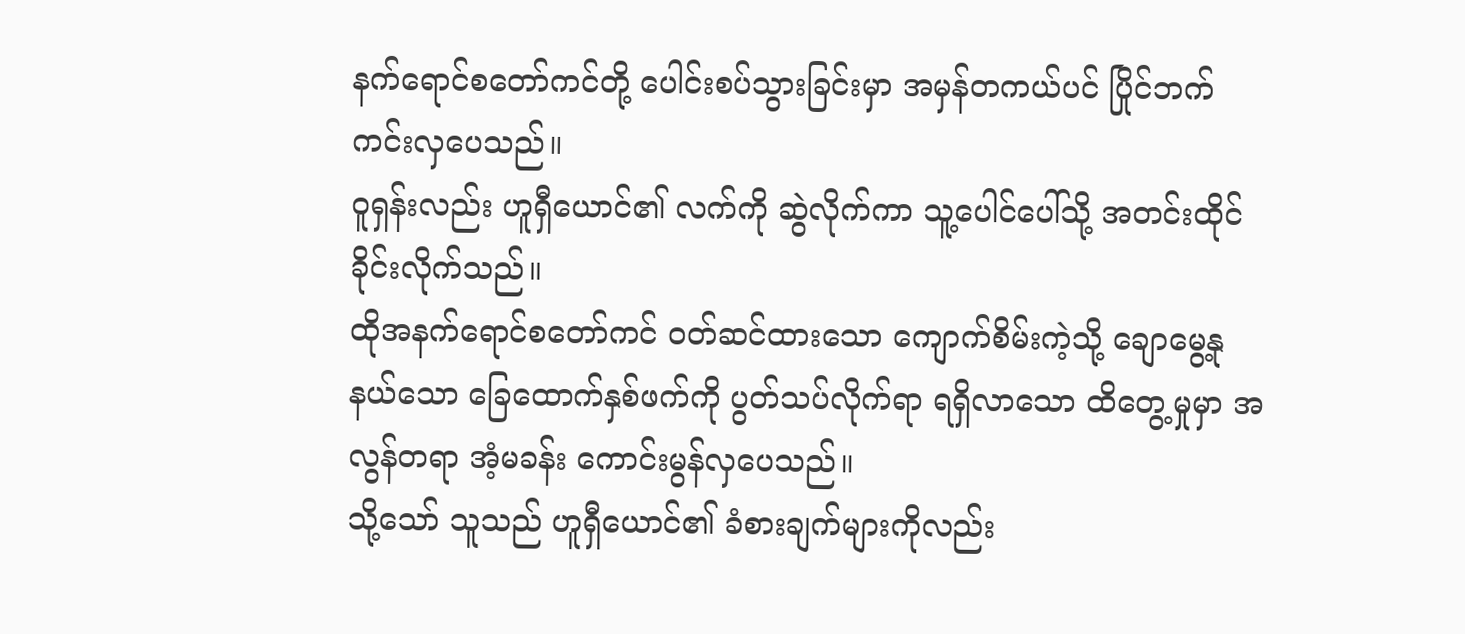နက်ရောင်စတော်ကင်တို့ ပေါင်းစပ်သွားခြင်းမှာ အမှန်တကယ်ပင် ပြိုင်ဘက်ကင်းလှပေသည်။
ဝူရှန်းလည်း ဟူရှီယောင်၏ လက်ကို ဆွဲလိုက်ကာ သူ့ပေါင်ပေါ်သို့ အတင်းထိုင်ခိုင်းလိုက်သည်။
ထိုအနက်ရောင်စတော်ကင် ဝတ်ဆင်ထားသော ကျောက်စိမ်းကဲ့သို့ ချောမွေ့နုနယ်သော ခြေထောက်နှစ်ဖက်ကို ပွတ်သပ်လိုက်ရာ ရရှိလာသော ထိတွေ့မှုမှာ အလွန်တရာ အံ့မခန်း ကောင်းမွန်လှပေသည်။
သို့သော် သူသည် ဟူရှီယောင်၏ ခံစားချက်များကိုလည်း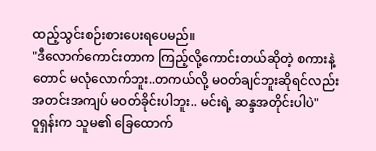ထည့်သွင်းစဉ်းစားပေးရပေမည်။
"ဒီလောက်ကောင်းတာက ကြည့်လို့ကောင်းတယ်ဆိုတဲ့ စကားနဲ့တောင် မလုံလောက်ဘူး..တကယ်လို့ မဝတ်ချင်ဘူးဆိုရင်လည်း အတင်းအကျပ် မဝတ်ခိုင်းပါဘူး.. မင်းရဲ့ ဆန္ဒအတိုင်းပါပဲ"
ဝူရှန်းက သူမ၏ ခြေထောက်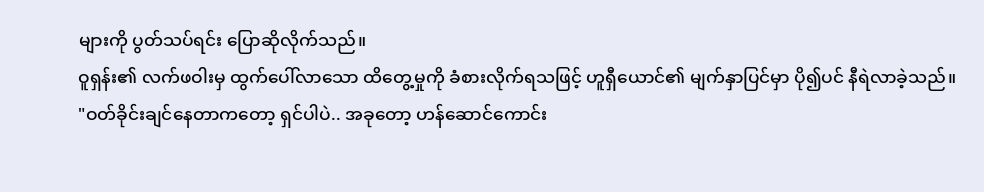များကို ပွတ်သပ်ရင်း ပြောဆိုလိုက်သည်။
ဝူရှန်း၏ လက်ဖဝါးမှ ထွက်ပေါ်လာသော ထိတွေ့မှုကို ခံစားလိုက်ရသဖြင့် ဟူရှီယောင်၏ မျက်နှာပြင်မှာ ပို၍ပင် နီရဲလာခဲ့သည်။
"ဝတ်ခိုင်းချင်နေတာကတော့ ရှင်ပါပဲ.. အခုတော့ ဟန်ဆောင်ကောင်း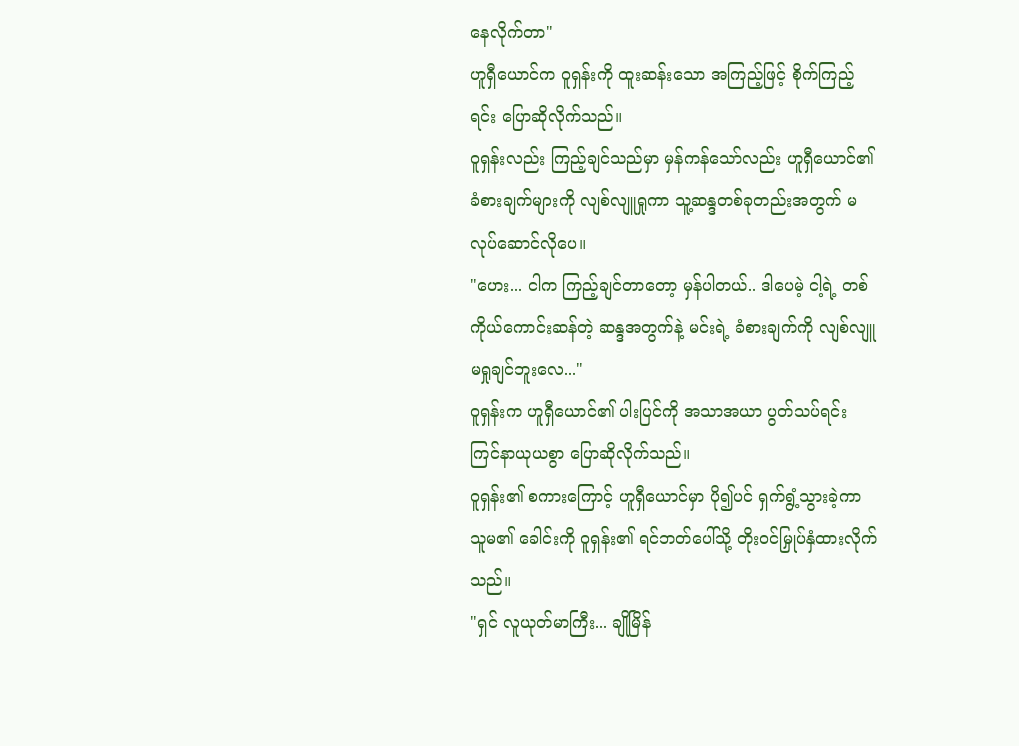နေလိုက်တာ"
ဟူရှီယောင်က ဝူရှန်းကို ထူးဆန်းသော အကြည့်ဖြင့် စိုက်ကြည့်ရင်း ပြောဆိုလိုက်သည်။
ဝူရှန်းလည်း ကြည့်ချင်သည်မှာ မှန်ကန်သော်လည်း ဟူရှီယောင်၏ ခံစားချက်များကို လျစ်လျူရှုကာ သူ့ဆန္ဒတစ်ခုတည်းအတွက် မလုပ်ဆောင်လိုပေ။
"ဟေး... ငါက ကြည့်ချင်တာတော့ မှန်ပါတယ်.. ဒါပေမဲ့ ငါ့ရဲ့ တစ်ကိုယ်ကောင်းဆန်တဲ့ ဆန္ဒအတွက်နဲ့ မင်းရဲ့ ခံစားချက်ကို လျစ်လျူမရှုချင်ဘူးလေ..."
ဝူရှန်းက ဟူရှီယောင်၏ ပါးပြင်ကို အသာအယာ ပွတ်သပ်ရင်း ကြင်နာယုယစွာ ပြောဆိုလိုက်သည်။
ဝူရှန်း၏ စကားကြောင့် ဟူရှီယောင်မှာ ပို၍ပင် ရှက်ရွံ့သွားခဲ့ကာ သူမ၏ ခေါင်းကို ဝူရှန်း၏ ရင်ဘတ်ပေါ်သို့ တိုးဝင်မြှုပ်နှံထားလိုက်သည်။
"ရှင် လူယုတ်မာကြီး... ချိုမြိန်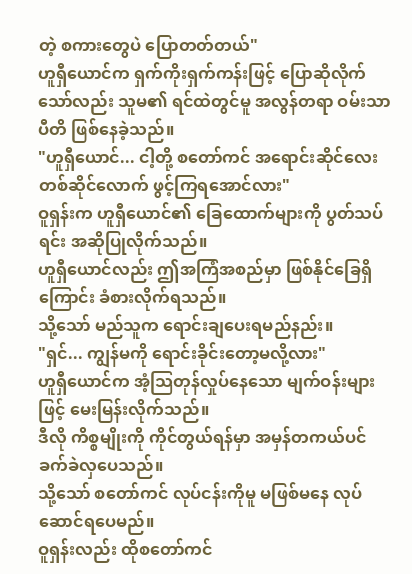တဲ့ စကားတွေပဲ ပြောတတ်တယ်"
ဟူရှီယောင်က ရှက်ကိုးရှက်ကန်းဖြင့် ပြောဆိုလိုက်သော်လည်း သူမ၏ ရင်ထဲတွင်မူ အလွန်တရာ ဝမ်းသာပီတိ ဖြစ်နေခဲ့သည်။
"ဟူရှီယောင်... ငါ့တို့ စတော်ကင် အရောင်းဆိုင်လေး တစ်ဆိုင်လောက် ဖွင့်ကြရအောင်လား"
ဝူရှန်းက ဟူရှီယောင်၏ ခြေထောက်များကို ပွတ်သပ်ရင်း အဆိုပြုလိုက်သည်။
ဟူရှီယောင်လည်း ဤအကြံအစည်မှာ ဖြစ်နိုင်ခြေရှိကြောင်း ခံစားလိုက်ရသည်။
သို့သော် မည်သူက ရောင်းချပေးရမည်နည်း။
"ရှင်... ကျွန်မကို ရောင်းခိုင်းတော့မလို့လား"
ဟူရှီယောင်က အံ့သြတုန်လှုပ်နေသော မျက်ဝန်းများဖြင့် မေးမြန်းလိုက်သည်။
ဒီလို ကိစ္စမျိုးကို ကိုင်တွယ်ရန်မှာ အမှန်တကယ်ပင် ခက်ခဲလှပေသည်။
သို့သော် စတော်ကင် လုပ်ငန်းကိုမူ မဖြစ်မနေ လုပ်ဆောင်ရပေမည်။
ဝူရှန်းလည်း ထိုစတော်ကင်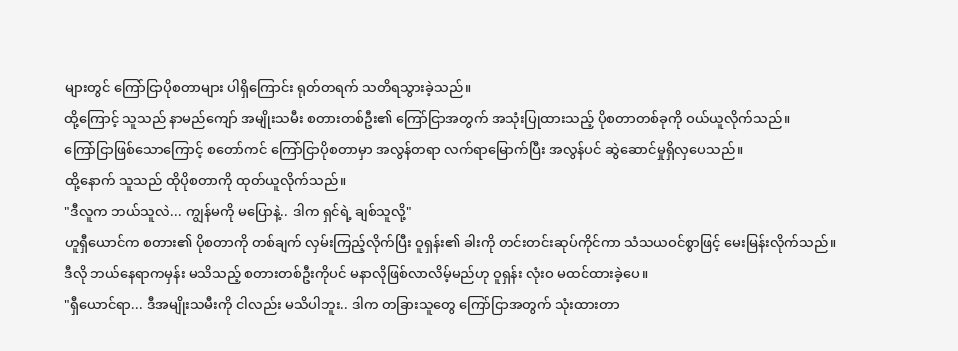များတွင် ကြော်ငြာပိုစတာများ ပါရှိကြောင်း ရုတ်တရက် သတိရသွားခဲ့သည်။
ထို့ကြောင့် သူသည် နာမည်ကျော် အမျိုးသမီး စတားတစ်ဦး၏ ကြော်ငြာအတွက် အသုံးပြုထားသည့် ပိုစတာတစ်ခုကို ဝယ်ယူလိုက်သည်။
ကြော်ငြာဖြစ်သောကြောင့် စတော်ကင် ကြော်ငြာပိုစတာမှာ အလွန်တရာ လက်ရာမြောက်ပြီး အလွန်ပင် ဆွဲဆောင်မှုရှိလှပေသည်။
ထို့နောက် သူသည် ထိုပိုစတာကို ထုတ်ယူလိုက်သည်။
"ဒီလူက ဘယ်သူလဲ... ကျွန်မကို မပြောနဲ့.. ဒါက ရှင်ရဲ့ ချစ်သူလို့"
ဟူရှီယောင်က စတား၏ ပိုစတာကို တစ်ချက် လှမ်းကြည့်လိုက်ပြီး ဝူရှန်း၏ ခါးကို တင်းတင်းဆုပ်ကိုင်ကာ သံသယဝင်စွာဖြင့် မေးမြန်းလိုက်သည်။
ဒီလို ဘယ်နေရာကမှန်း မသိသည့် စတားတစ်ဦးကိုပင် မနာလိုဖြစ်လာလိမ့်မည်ဟု ဝူရှန်း လုံးဝ မထင်ထားခဲ့ပေ။
"ရှီယောင်ရာ... ဒီအမျိုးသမီးကို ငါလည်း မသိပါဘူး.. ဒါက တခြားသူတွေ ကြော်ငြာအတွက် သုံးထားတာ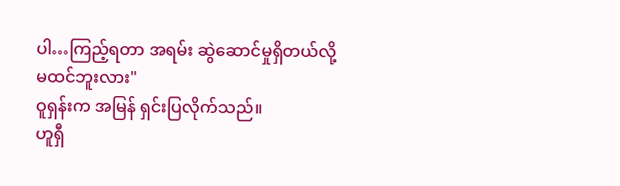ပါ…ကြည့်ရတာ အရမ်း ဆွဲဆောင်မှုရှိတယ်လို့ မထင်ဘူးလား"
ဝူရှန်းက အမြန် ရှင်းပြလိုက်သည်။
ဟူရှီ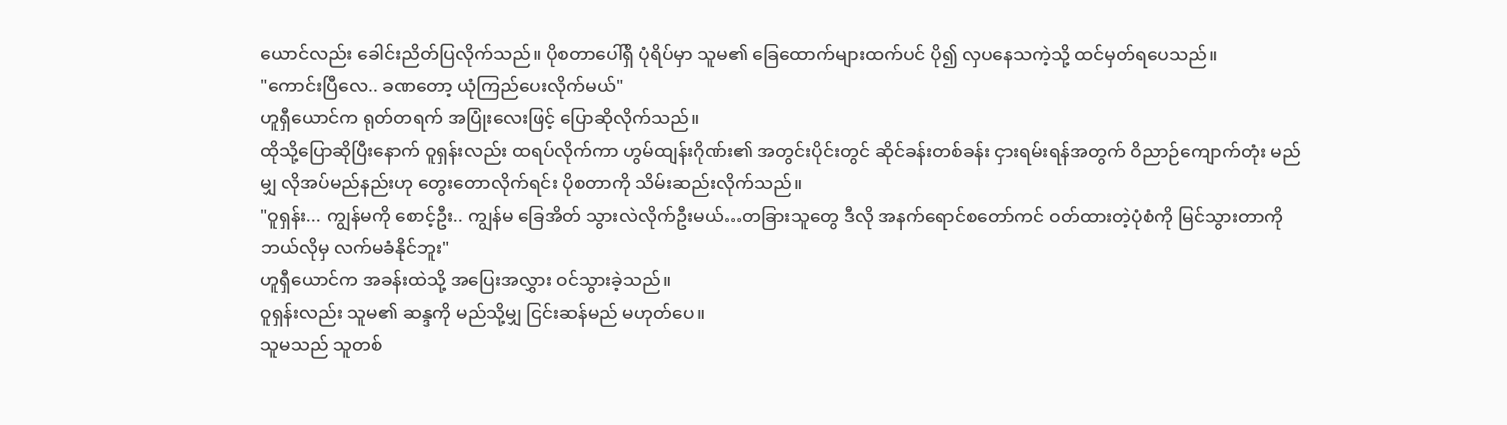ယောင်လည်း ခေါင်းညိတ်ပြလိုက်သည်။ ပိုစတာပေါ်ရှိ ပုံရိပ်မှာ သူမ၏ ခြေထောက်များထက်ပင် ပို၍ လှပနေသကဲ့သို့ ထင်မှတ်ရပေသည်။
"ကောင်းပြီလေ.. ခဏတော့ ယုံကြည်ပေးလိုက်မယ်"
ဟူရှီယောင်က ရုတ်တရက် အပြုံးလေးဖြင့် ပြောဆိုလိုက်သည်။
ထိုသို့ပြောဆိုပြီးနောက် ဝူရှန်းလည်း ထရပ်လိုက်ကာ ဟွမ်ထျန်းဂိုဏ်း၏ အတွင်းပိုင်းတွင် ဆိုင်ခန်းတစ်ခန်း ငှားရမ်းရန်အတွက် ဝိညာဉ်ကျောက်တုံး မည်မျှ လိုအပ်မည်နည်းဟု တွေးတောလိုက်ရင်း ပိုစတာကို သိမ်းဆည်းလိုက်သည်။
"ဝူရှန်း... ကျွန်မကို စောင့်ဦး.. ကျွန်မ ခြေအိတ် သွားလဲလိုက်ဦးမယ်…တခြားသူတွေ ဒီလို အနက်ရောင်စတော်ကင် ဝတ်ထားတဲ့ပုံစံကို မြင်သွားတာကို ဘယ်လိုမှ လက်မခံနိုင်ဘူး"
ဟူရှီယောင်က အခန်းထဲသို့ အပြေးအလွှား ဝင်သွားခဲ့သည်။
ဝူရှန်းလည်း သူမ၏ ဆန္ဒကို မည်သို့မျှ ငြင်းဆန်မည် မဟုတ်ပေ။
သူမသည် သူတစ်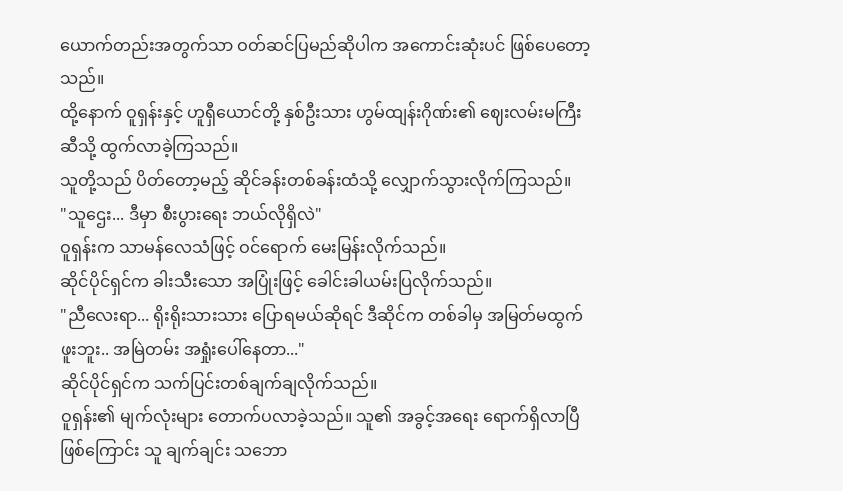ယောက်တည်းအတွက်သာ ဝတ်ဆင်ပြမည်ဆိုပါက အကောင်းဆုံးပင် ဖြစ်ပေတော့သည်။
ထို့နောက် ဝူရှန်းနှင့် ဟူရှီယောင်တို့ နှစ်ဦးသား ဟွမ်ထျန်းဂိုဏ်း၏ ဈေးလမ်းမကြီးဆီသို့ ထွက်လာခဲ့ကြသည်။
သူတို့သည် ပိတ်တော့မည့် ဆိုင်ခန်းတစ်ခန်းထံသို့ လျှောက်သွားလိုက်ကြသည်။
"သူဌေး... ဒီမှာ စီးပွားရေး ဘယ်လိုရှိလဲ"
ဝူရှန်းက သာမန်လေသံဖြင့် ဝင်ရောက် မေးမြန်းလိုက်သည်။
ဆိုင်ပိုင်ရှင်က ခါးသီးသော အပြုံးဖြင့် ခေါင်းခါယမ်းပြလိုက်သည်။
"ညီလေးရာ... ရိုးရိုးသားသား ပြောရမယ်ဆိုရင် ဒီဆိုင်က တစ်ခါမှ အမြတ်မထွက်ဖူးဘူး.. အမြဲတမ်း အရှုံးပေါ်နေတာ..."
ဆိုင်ပိုင်ရှင်က သက်ပြင်းတစ်ချက်ချလိုက်သည်။
ဝူရှန်း၏ မျက်လုံးများ တောက်ပလာခဲ့သည်။ သူ၏ အခွင့်အရေး ရောက်ရှိလာပြီဖြစ်ကြောင်း သူ ချက်ချင်း သဘော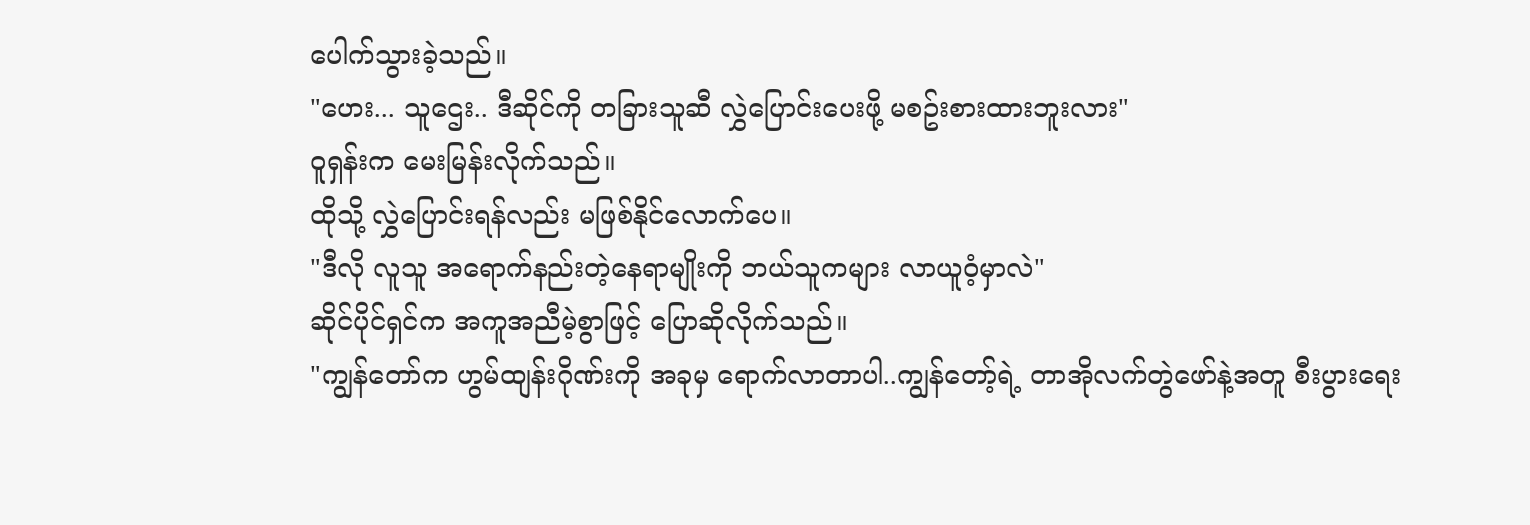ပေါက်သွားခဲ့သည်။
"ဟေး... သူဌေး.. ဒီဆိုင်ကို တခြားသူဆီ လွှဲပြောင်းပေးဖို့ မစဥ်းစားထားဘူးလား"
ဝူရှန်းက မေးမြန်းလိုက်သည်။
ထိုသို့ လွှဲပြောင်းရန်လည်း မဖြစ်နိုင်လောက်ပေ။
"ဒီလို လူသူ အရောက်နည်းတဲ့နေရာမျိုးကို ဘယ်သူကများ လာယူဝံ့မှာလဲ"
ဆိုင်ပိုင်ရှင်က အကူအညီမဲ့စွာဖြင့် ပြောဆိုလိုက်သည်။
"ကျွန်တော်က ဟွမ်ထျန်းဂိုဏ်းကို အခုမှ ရောက်လာတာပါ..ကျွန်တော့်ရဲ့ တာအိုလက်တွဲဖော်နဲ့အတူ စီးပွားရေး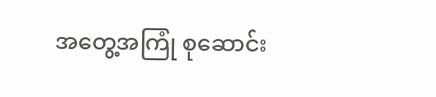အတွေ့အကြုံ စုဆောင်း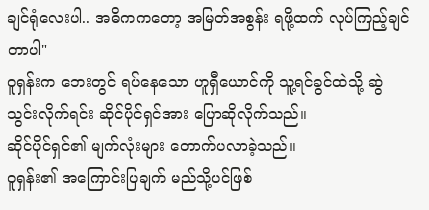ချင်ရုံလေးပါ.. အဓိကကတော့ အမြတ်အစွန်း ရဖို့ထက် လုပ်ကြည့်ချင်တာပါ"
ဝူရှန်းက ဘေးတွင် ရပ်နေသော ဟူရှီယောင်ကို သူ့ရင်ခွင်ထဲသို့ ဆွဲသွင်းလိုက်ရင်း ဆိုင်ပိုင်ရှင်အား ပြောဆိုလိုက်သည်။
ဆိုင်ပိုင်ရှင်၏ မျက်လုံးများ တောက်ပလာခဲ့သည်။
ဝူရှန်း၏ အကြောင်းပြချက် မည်သို့ပင်ဖြစ်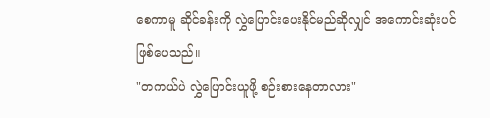စေကာမူ ဆိုင်ခန်းကို လွှဲပြောင်းပေးနိုင်မည်ဆိုလျှင် အကောင်းဆုံးပင် ဖြစ်ပေသည်။
"တကယ်ပဲ လွှဲပြောင်းယူဖို့ စဉ်းစားနေတာလား"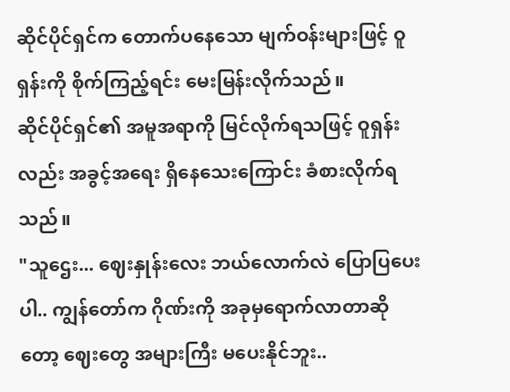ဆိုင်ပိုင်ရှင်က တောက်ပနေသော မျက်ဝန်းများဖြင့် ဝူရှန်းကို စိုက်ကြည့်ရင်း မေးမြန်းလိုက်သည်။
ဆိုင်ပိုင်ရှင်၏ အမူအရာကို မြင်လိုက်ရသဖြင့် ဝူရှန်းလည်း အခွင့်အရေး ရှိနေသေးကြောင်း ခံစားလိုက်ရသည်။
"သူဌေး... ဈေးနှုန်းလေး ဘယ်လောက်လဲ ပြောပြပေးပါ.. ကျွန်တော်က ဂိုဏ်းကို အခုမှရောက်လာတာဆိုတော့ ဈေးတွေ အများကြီး မပေးနိုင်ဘူး..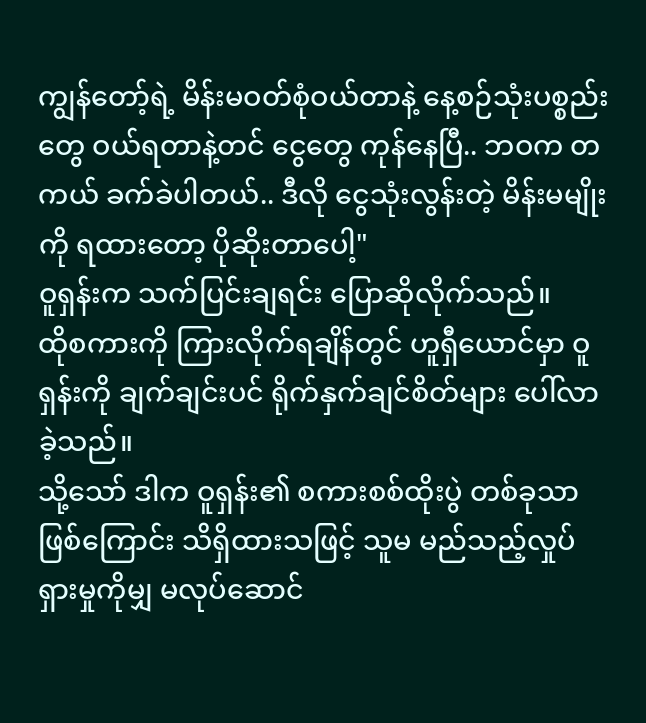ကျွန်တော့်ရဲ့ မိန်းမဝတ်စုံဝယ်တာနဲ့ နေ့စဉ်သုံးပစ္စည်းတွေ ဝယ်ရတာနဲ့တင် ငွေတွေ ကုန်နေပြီ.. ဘဝက တကယ် ခက်ခဲပါတယ်.. ဒီလို ငွေသုံးလွန်းတဲ့ မိန်းမမျိုးကို ရထားတော့ ပိုဆိုးတာပေါ့"
ဝူရှန်းက သက်ပြင်းချရင်း ပြောဆိုလိုက်သည်။
ထိုစကားကို ကြားလိုက်ရချိန်တွင် ဟူရှီယောင်မှာ ဝူရှန်းကို ချက်ချင်းပင် ရိုက်နှက်ချင်စိတ်များ ပေါ်လာခဲ့သည်။
သို့သော် ဒါက ဝူရှန်း၏ စကားစစ်ထိုးပွဲ တစ်ခုသာဖြစ်ကြောင်း သိရှိထားသဖြင့် သူမ မည်သည့်လှုပ်ရှားမှုကိုမျှ မလုပ်ဆောင်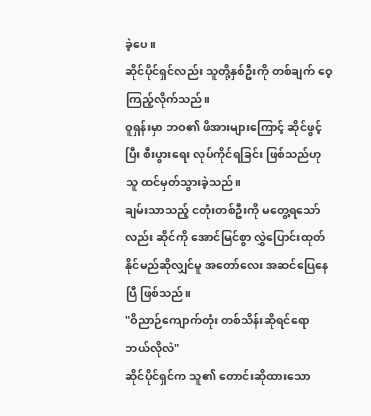ခဲ့ပေ။
ဆိုင်ပိုင်ရှင်လည်း သူတို့နှစ်ဦးကို တစ်ချက် ဝေ့ကြည့်လိုက်သည်။
ဝူရှန်းမှာ ဘဝ၏ ဖိအားများကြောင့် ဆိုင်ဖွင့်ပြီး စီးပွားရေး လုပ်ကိုင်ရခြင်း ဖြစ်သည်ဟု သူ ထင်မှတ်သွားခဲ့သည်။
ချမ်းသာသည့် ငတုံးတစ်ဦးကို မတွေ့ရသော်လည်း ဆိုင်ကို အောင်မြင်စွာ လွှဲပြောင်းထုတ်နိုင်မည်ဆိုလျှင်မူ အတော်လေး အဆင်ပြေနေပြီ ဖြစ်သည်။
"ဝိညာဉ်ကျောက်တုံး တစ်သိန်းဆိုရင်ရော ဘယ်လိုလဲ"
ဆိုင်ပိုင်ရှင်က သူ၏ တောင်းဆိုထားသော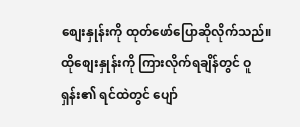စျေးနှုန်းကို ထုတ်ဖော်ပြောဆိုလိုက်သည်။
ထိုစျေးနှုန်းကို ကြားလိုက်ရချိန်တွင် ဝူရှန်း၏ ရင်ထဲတွင် ပျော်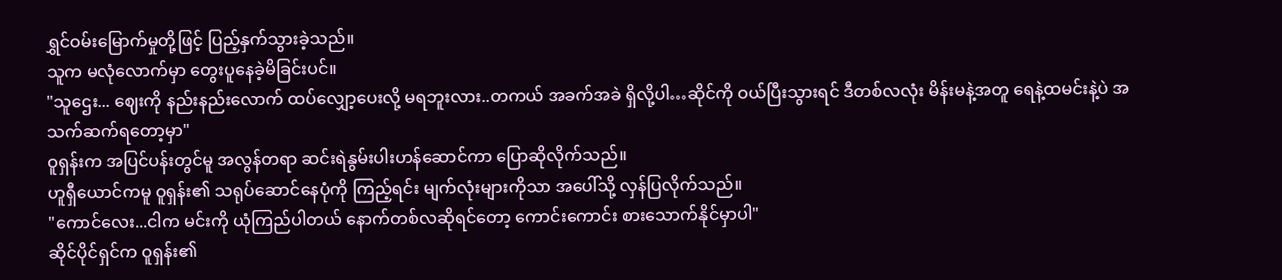ရွှင်ဝမ်းမြောက်မှုတို့ဖြင့် ပြည့်နှက်သွားခဲ့သည်။
သူက မလုံလောက်မှာ တွေးပူနေခဲ့မိခြင်းပင်။
"သူဌေး... ဈေးကို နည်းနည်းလောက် ထပ်လျှော့ပေးလို့ မရဘူးလား..တကယ် အခက်အခဲ ရှိလို့ပါ…ဆိုင်ကို ဝယ်ပြီးသွားရင် ဒီတစ်လလုံး မိန်းမနဲ့အတူ ရေနဲ့ထမင်းနဲ့ပဲ အသက်ဆက်ရတော့မှာ"
ဝူရှန်းက အပြင်ပန်းတွင်မူ အလွန်တရာ ဆင်းရဲနွမ်းပါးဟန်ဆောင်ကာ ပြောဆိုလိုက်သည်။
ဟူရှီယောင်ကမူ ဝူရှန်း၏ သရုပ်ဆောင်နေပုံကို ကြည့်ရင်း မျက်လုံးများကိုသာ အပေါ်သို့ လှန်ပြလိုက်သည်။
"ကောင်လေး...ငါက မင်းကို ယုံကြည်ပါတယ် နောက်တစ်လဆိုရင်တော့ ကောင်းကောင်း စားသောက်နိုင်မှာပါ"
ဆိုင်ပိုင်ရှင်က ဝူရှန်း၏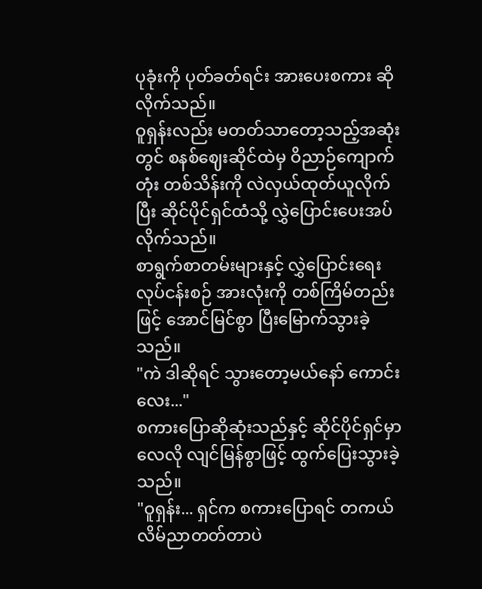ပုခုံးကို ပုတ်ခတ်ရင်း အားပေးစကား ဆိုလိုက်သည်။
ဝူရှန်းလည်း မတတ်သာတော့သည့်အဆုံးတွင် စနစ်ဈေးဆိုင်ထဲမှ ဝိညာဉ်ကျောက်တုံး တစ်သိန်းကို လဲလှယ်ထုတ်ယူလိုက်ပြီး ဆိုင်ပိုင်ရှင်ထံသို့ လွှဲပြောင်းပေးအပ်လိုက်သည်။
စာရွက်စာတမ်းများနှင့် လွှဲပြောင်းရေး လုပ်ငန်းစဉ် အားလုံးကို တစ်ကြိမ်တည်းဖြင့် အောင်မြင်စွာ ပြီးမြောက်သွားခဲ့သည်။
"ကဲ ဒါဆိုရင် သွားတော့မယ်နော် ကောင်းလေး..."
စကားပြောဆိုဆုံးသည်နှင့် ဆိုင်ပိုင်ရှင်မှာ လေလို လျင်မြန်စွာဖြင့် ထွက်ပြေးသွားခဲ့သည်။
"ဝူရှန်း... ရှင်က စကားပြောရင် တကယ် လိမ်ညာတတ်တာပဲ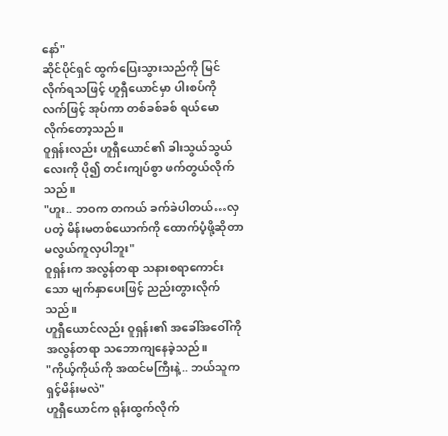နော်"
ဆိုင်ပိုင်ရှင် ထွက်ပြေးသွားသည်ကို မြင်လိုက်ရသဖြင့် ဟူရှီယောင်မှာ ပါးစပ်ကို လက်ဖြင့် အုပ်ကာ တစ်ခစ်ခစ် ရယ်မောလိုက်တော့သည်။
ဝူရှန်းလည်း ဟူရှီယောင်၏ ခါးသွယ်သွယ်လေးကို ပို၍ တင်းကျပ်စွာ ဖက်တွယ်လိုက်သည်။
"ဟူး.. ဘဝက တကယ် ခက်ခဲပါတယ်…လှပတဲ့ မိန်းမတစ်ယောက်ကို ထောက်ပံ့ဖို့ဆိုတာ မလွယ်ကူလှပါဘူး"
ဝူရှန်းက အလွန်တရာ သနားစရာကောင်းသော မျက်နှာပေးဖြင့် ညည်းတွားလိုက်သည်။
ဟူရှီယောင်လည်း ဝူရှန်း၏ အခေါ်အဝေါ်ကို အလွန်တရာ သဘောကျနေခဲ့သည်။
"ကိုယ့်ကိုယ်ကို အထင်မကြီးနဲ့.. ဘယ်သူက ရှင့်မိန်းမလဲ"
ဟူရှီယောင်က ရုန်းထွက်လိုက်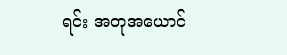ရင်း အတုအယောင်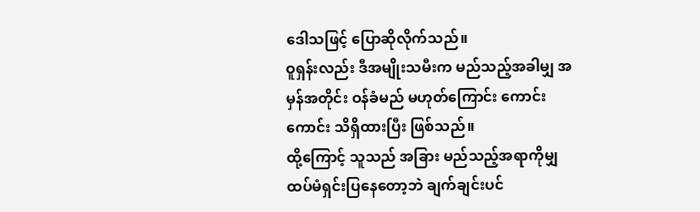ဒေါသဖြင့် ပြောဆိုလိုက်သည်။
ဝူရှန်းလည်း ဒီအမျိုးသမီးက မည်သည့်အခါမျှ အမှန်အတိုင်း ဝန်ခံမည် မဟုတ်ကြောင်း ကောင်းကောင်း သိရှိထားပြီး ဖြစ်သည်။
ထို့ကြောင့် သူသည် အခြား မည်သည့်အရာကိုမျှ ထပ်မံရှင်းပြနေတော့ဘဲ ချက်ချင်းပင်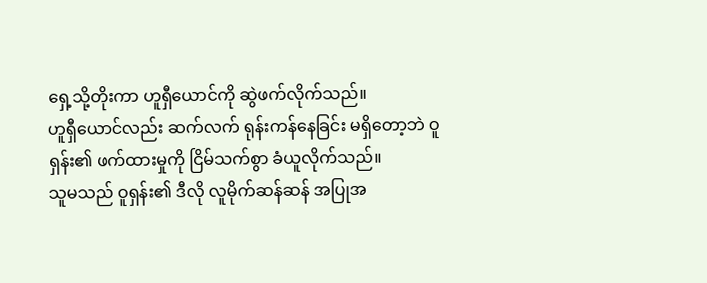ရှေ့သို့တိုးကာ ဟူရှီယောင်ကို ဆွဲဖက်လိုက်သည်။
ဟူရှီယောင်လည်း ဆက်လက် ရုန်းကန်နေခြင်း မရှိတော့ဘဲ ဝူရှန်း၏ ဖက်ထားမှုကို ငြိမ်သက်စွာ ခံယူလိုက်သည်။
သူမသည် ဝူရှန်း၏ ဒီလို လူမိုက်ဆန်ဆန် အပြုအ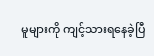မူများကို ကျင့်သားရနေခဲ့ပြီ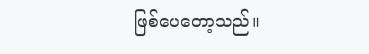ဖြစ်ပေတော့သည်။